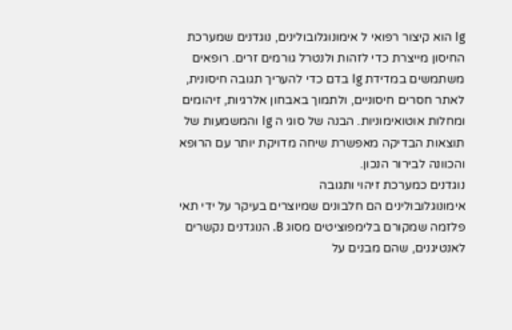Ig הוא קיצור רפואי ל אימונוגלובולינים, נוגדנים שמערכת החיסון מייצרת כדי לזהות ולנטרל גורמים זרים. רופאים משתמשים במדידת Ig בדם כדי להעריך תגובה חיסונית, לאתר חסרים חיסוניים, ולתמוך באבחון אלרגיות, זיהומים ומחלות אוטואימוניות. הבנה של סוגי ה Ig והמשמעות של תוצאות הבדיקה מאפשרת שיחה מדויקת יותר עם הרופא והכוונה לבירור הנכון.
נוגדנים כמערכת זיהוי ותגובה
אימונוגלובולינים הם חלבונים שמיוצרים בעיקר על ידי תאי פלזמה שמקורם בלימפוציטים מסוג B. הנוגדנים נקשרים לאנטיגנים, שהם מבנים על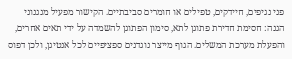פני נגיפים, חיידקים, טפילים או חומרים סביבתיים. הקישור מפעיל מנגנוני הגנה: חסימת חדירת פתוגן לתא, סימון הפתוגן להשמדה על ידי תאים אחרים, והפעלת מערכת המשלים. הגוף מייצר נוגדנים ספציפיים לכל אנטיגן, ולכן דפוס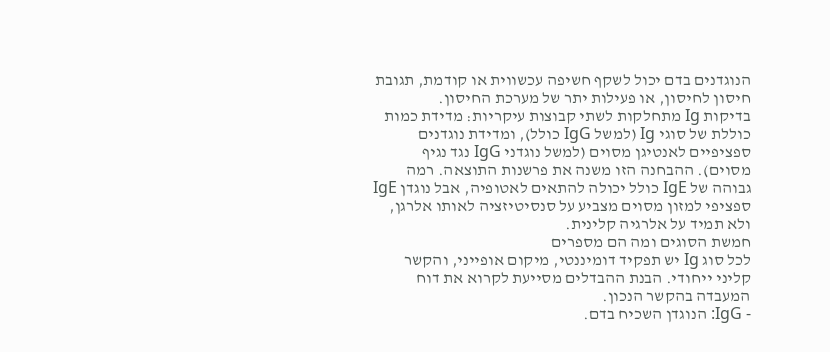הנוגדנים בדם יכול לשקף חשיפה עכשווית או קודמת, תגובת חיסון לחיסון, או פעילות יתר של מערכת החיסון.
בדיקות Ig מתחלקות לשתי קבוצות עיקריות: מדידת כמות כוללת של סוגי Ig (למשל IgG כולל), ומדידת נוגדנים ספציפיים לאנטיגן מסוים (למשל נוגדני IgG נגד נגיף מסוים). ההבחנה הזו משנה את פרשנות התוצאה. רמה גבוהה של IgE כולל יכולה להתאים לאטופיה, אבל נוגדן IgE ספציפי למזון מסוים מצביע על סנסיטיזציה לאותו אלרגן, ולא תמיד על אלרגיה קלינית.
חמשת הסוגים ומה הם מספרים
לכל סוג Ig יש תפקיד דומיננטי, מיקום אופייני, והקשר קליני ייחודי. הבנת ההבדלים מסייעת לקרוא את דוח המעבדה בהקשר הנכון.
- IgG: הנוגדן השכיח בדם.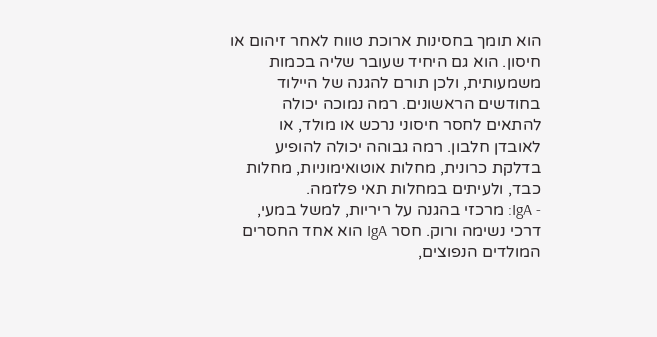הוא תומך בחסינות ארוכת טווח לאחר זיהום או חיסון. הוא גם היחיד שעובר שליה בכמות משמעותית, ולכן תורם להגנה של היילוד בחודשים הראשונים. רמה נמוכה יכולה להתאים לחסר חיסוני נרכש או מולד, או לאובדן חלבון. רמה גבוהה יכולה להופיע בדלקת כרונית, מחלות אוטואימוניות, מחלות כבד, ולעיתים במחלות תאי פלזמה.
- IgA: מרכזי בהגנה על ריריות, למשל במעי, דרכי נשימה ורוק. חסר IgA הוא אחד החסרים המולדים הנפוצים,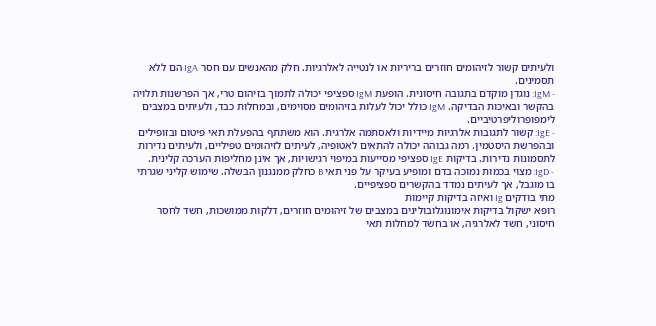ולעיתים קשור לזיהומים חוזרים בריריות או לנטייה לאלרגיות. חלק מהאנשים עם חסר IgA הם ללא תסמינים.
- IgM: נוגדן מוקדם בתגובה חיסונית. הופעת IgM ספציפי יכולה לתמוך בזיהום טרי, אך הפרשנות תלויה בהקשר ובאיכות הבדיקה. IgM כולל יכול לעלות בזיהומים מסוימים, ובמחלות כבד, ולעיתים במצבים לימפופרוליפרטיביים.
- IgE: קשור לתגובות אלרגיות מיידיות ולאסתמה אלרגית. הוא משתתף בהפעלת תאי פיטום ובזופילים ובהפרשת היסטמין. רמה גבוהה יכולה להתאים לאטופיה, לעיתים לזיהומים טפיליים, ולעיתים נדירות לתסמונות נדירות. בדיקות IgE ספציפי מסייעות במיפוי רגישויות, אך אינן מחליפות הערכה קלינית.
- IgD: מצוי בכמות נמוכה בדם ומופיע בעיקר על פני תאי B כחלק ממנגנון הבשלה. שימוש קליני שגרתי בו מוגבל, אך לעיתים נמדד בהקשרים ספציפיים.
מתי בודקים Ig ואיזה בדיקות קיימות
רופא ישקול בדיקות אימונוגלובולינים במצבים של זיהומים חוזרים, דלקות ממושכות, חשד לחסר חיסוני, חשד לאלרגיה, או בחשד למחלות תאי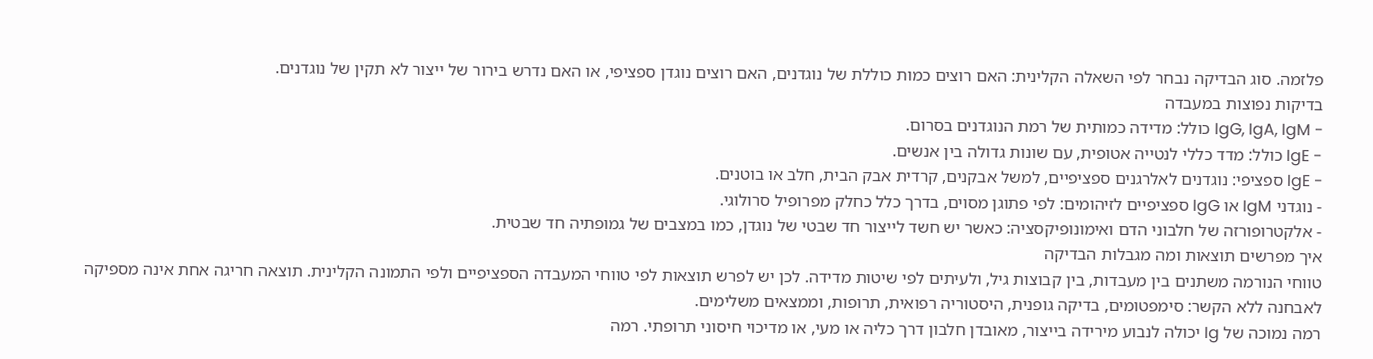פלזמה. סוג הבדיקה נבחר לפי השאלה הקלינית: האם רוצים כמות כוללת של נוגדנים, האם רוצים נוגדן ספציפי, או האם נדרש בירור של ייצור לא תקין של נוגדנים.
בדיקות נפוצות במעבדה
- IgG, IgA, IgM כולל: מדידה כמותית של רמת הנוגדנים בסרום.
- IgE כולל: מדד כללי לנטייה אטופית, עם שונות גדולה בין אנשים.
- IgE ספציפי: נוגדנים לאלרגנים ספציפיים, למשל אבקנים, קרדית אבק הבית, חלב או בוטנים.
- נוגדני IgM או IgG ספציפיים לזיהומים: לפי פתוגן מסוים, בדרך כלל כחלק מפרופיל סרולוגי.
- אלקטרופורזה של חלבוני הדם ואימונופיקסציה: כאשר יש חשד לייצור חד שבטי של נוגדן, כמו במצבים של גמופתיה חד שבטית.
איך מפרשים תוצאות ומה מגבלות הבדיקה
טווחי הנורמה משתנים בין מעבדות, בין קבוצות גיל, ולעיתים לפי שיטות מדידה. לכן יש לפרש תוצאות לפי טווחי המעבדה הספציפיים ולפי התמונה הקלינית. תוצאה חריגה אחת אינה מספיקה לאבחנה ללא הקשר: סימפטומים, בדיקה גופנית, היסטוריה רפואית, תרופות, וממצאים משלימים.
רמה נמוכה של Ig יכולה לנבוע מירידה בייצור, מאובדן חלבון דרך כליה או מעי, או מדיכוי חיסוני תרופתי. רמה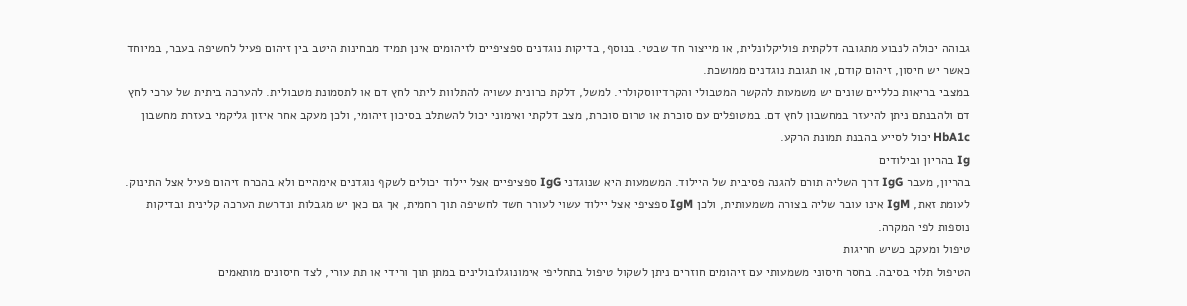גבוהה יכולה לנבוע מתגובה דלקתית פוליקלונלית, או מייצור חד שבטי. בנוסף, בדיקות נוגדנים ספציפיים לזיהומים אינן תמיד מבחינות היטב בין זיהום פעיל לחשיפה בעבר, במיוחד כאשר יש חיסון, זיהום קודם, או תגובת נוגדנים ממושכת.
במצבי בריאות כלליים שונים יש משמעות להקשר המטבולי והקרדיווסקולרי. למשל, דלקת כרונית עשויה להתלוות ליתר לחץ דם או לתסמונת מטבולית. להערכה ביתית של ערכי לחץ דם ולהבנתם ניתן להיעזר במחשבון לחץ דם. במטופלים עם סוכרת או טרום סוכרת, מצב דלקתי ואימוני יכול להשתלב בסיכון זיהומי, ולכן מעקב אחר איזון גליקמי בעזרת מחשבון HbA1c יכול לסייע בהבנת תמונת הרקע.
Ig בהריון ובילודים
בהריון, מעבר IgG דרך השליה תורם להגנה פסיבית של היילוד. המשמעות היא שנוגדני IgG ספציפיים אצל יילוד יכולים לשקף נוגדנים אימהיים ולא בהכרח זיהום פעיל אצל התינוק. לעומת זאת, IgM אינו עובר שליה בצורה משמעותית, ולכן IgM ספציפי אצל יילוד עשוי לעורר חשד לחשיפה תוך רחמית, אך גם כאן יש מגבלות ונדרשת הערכה קלינית ובדיקות נוספות לפי המקרה.
טיפול ומעקב כשיש חריגות
הטיפול תלוי בסיבה. בחסר חיסוני משמעותי עם זיהומים חוזרים ניתן לשקול טיפול בתחליפי אימונוגלובולינים במתן תוך ורידי או תת עורי, לצד חיסונים מותאמים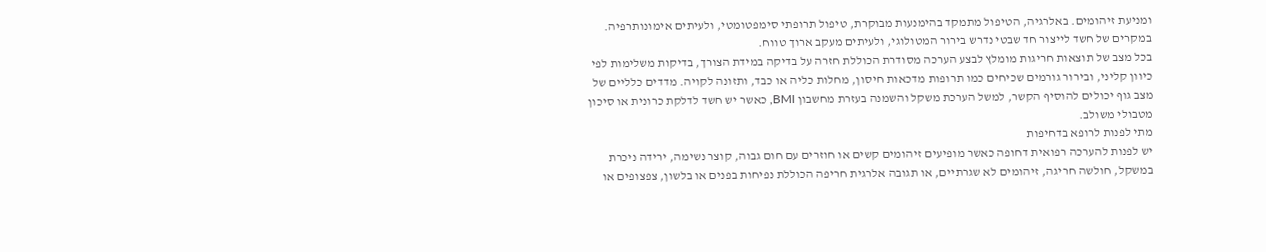ומניעת זיהומים. באלרגיה, הטיפול מתמקד בהימנעות מבוקרת, טיפול תרופתי סימפטומטי, ולעיתים אימונותרפיה. במקרים של חשד לייצור חד שבטי נדרש בירור המטולוגי, ולעיתים מעקב ארוך טווח.
בכל מצב של תוצאות חריגות מומלץ לבצע הערכה מסודרת הכוללת חזרה על בדיקה במידת הצורך, בדיקות משלימות לפי כיוון קליני, ובירור גורמים שכיחים כמו תרופות מדכאות חיסון, מחלות כליה או כבד, ותזונה לקויה. מדדים כלליים של מצב גוף יכולים להוסיף הקשר, למשל הערכת משקל והשמנה בעזרת מחשבון BMI, כאשר יש חשד לדלקת כרונית או סיכון מטבולי משולב.
מתי לפנות לרופא בדחיפות
יש לפנות להערכה רפואית דחופה כאשר מופיעים זיהומים קשים או חוזרים עם חום גבוה, קוצר נשימה, ירידה ניכרת במשקל, חולשה חריגה, זיהומים לא שגרתיים, או תגובה אלרגית חריפה הכוללת נפיחות בפנים או בלשון, צפצופים או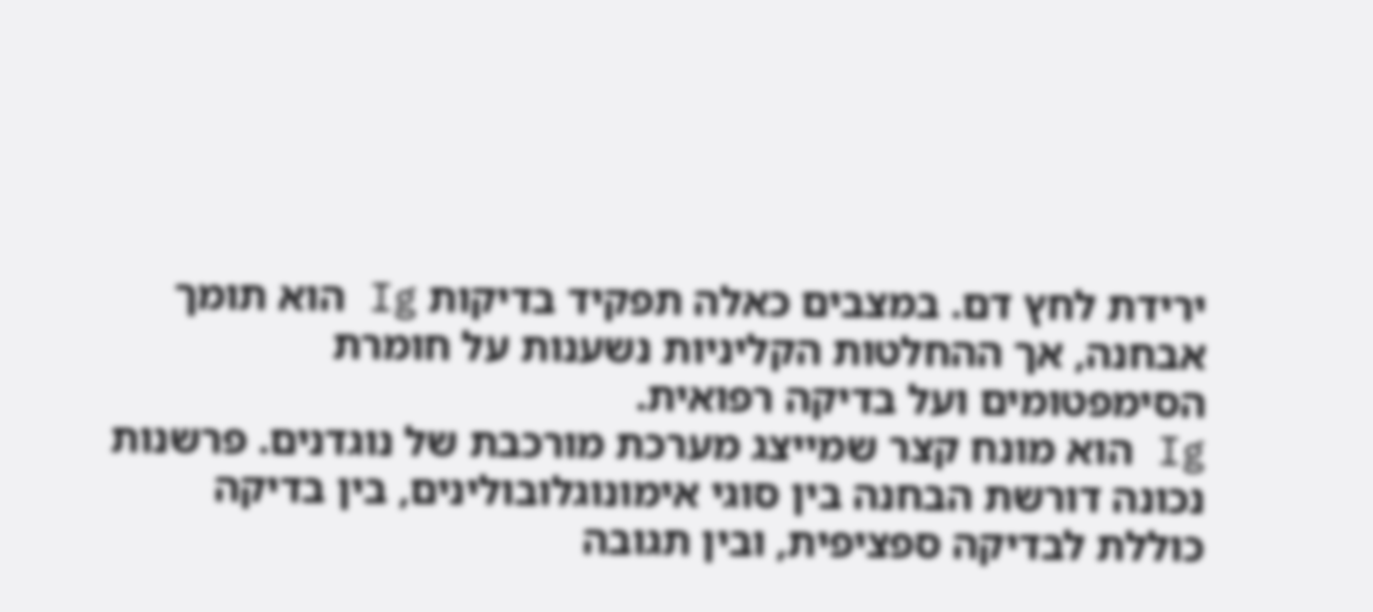ירידת לחץ דם. במצבים כאלה תפקיד בדיקות Ig הוא תומך אבחנה, אך ההחלטות הקליניות נשענות על חומרת הסימפטומים ועל בדיקה רפואית.
Ig הוא מונח קצר שמייצג מערכת מורכבת של נוגדנים. פרשנות נכונה דורשת הבחנה בין סוגי אימונוגלובולינים, בין בדיקה כוללת לבדיקה ספציפית, ובין תגובה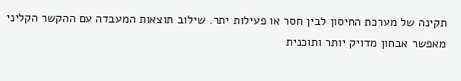תקינה של מערכת החיסון לבין חסר או פעילות יתר. שילוב תוצאות המעבדה עם ההקשר הקליני מאפשר אבחון מדויק יותר ותוכנית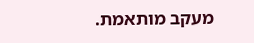מעקב מותאמת.